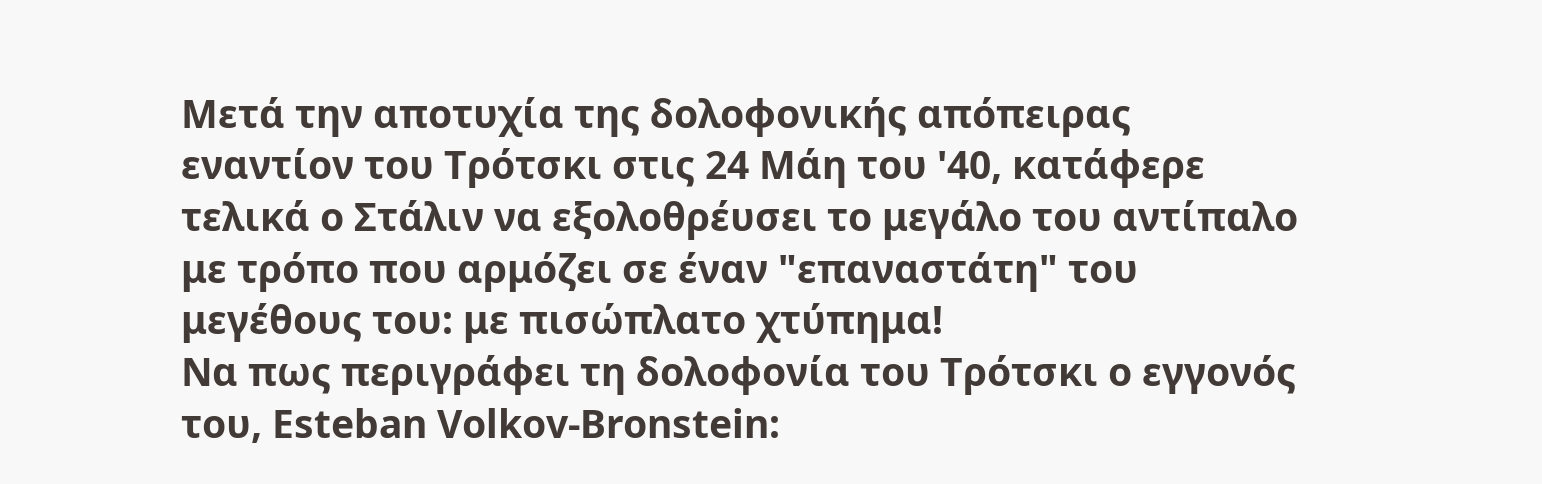Μετά την αποτυχία της δολοφονικής απόπειρας εναντίον του Τρότσκι στις 24 Μάη του '40, κατάφερε τελικά ο Στάλιν να εξολοθρέυσει το μεγάλο του αντίπαλο με τρόπο που αρμόζει σε έναν "επαναστάτη" του μεγέθους του: με πισώπλατο χτύπημα!
Να πως περιγράφει τη δολοφονία του Τρότσκι ο εγγονός του, Esteban Volkov-Bronstein: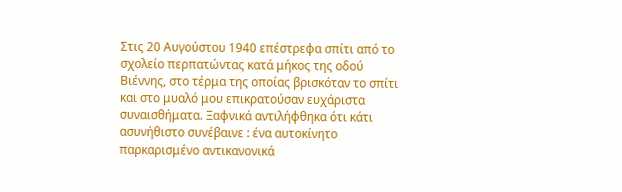Στις 20 Αυγούστου 1940 επέστρεφα σπίτι από το σχολείο περπατώντας κατά μήκος της οδού Βιέννης, στο τέρμα της οποίας βρισκόταν το σπίτι και στο μυαλό μου επικρατούσαν ευχάριστα συναισθήματα. Ξαφνικά αντιλήφθηκα ότι κάτι ασυνήθιστο συνέβαινε : ένα αυτοκίνητο παρκαρισμένο αντικανονικά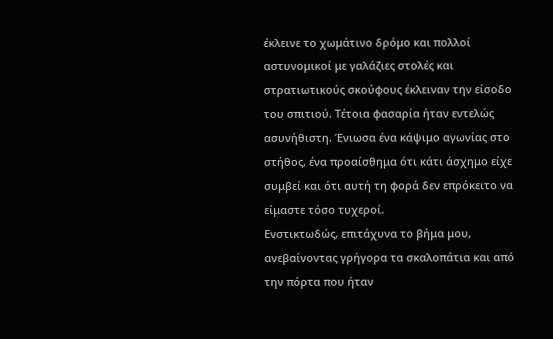έκλεινε το χωμάτινο δρόμο και πολλοί αστυνομικοί με γαλάζιες στολές και στρατιωτικούς σκούφους έκλειναν την είσοδο του σπιτιού. Τέτοια φασαρία ήταν εντελώς ασυνήθιστη. Ένιωσα ένα κάψιμο αγωνίας στο στήθος, ένα προαίσθημα ότι κάτι άσχημο είχε συμβεί και ότι αυτή τη φορά δεν επρόκειτο να είμαστε τόσο τυχεροί.
Ενστικτωδώς, επιτάχυνα το βήμα μου, ανεβαίνοντας γρήγορα τα σκαλοπάτια και από την πόρτα που ήταν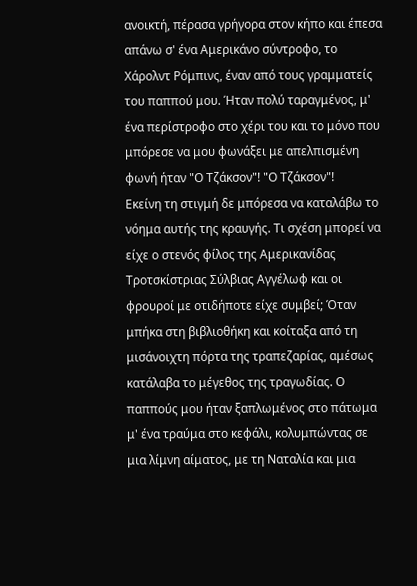ανοικτή, πέρασα γρήγορα στον κήπο και έπεσα απάνω σ' ένα Αμερικάνο σύντροφο, το Χάρολντ Ρόμπινς, έναν από τους γραμματείς του παππού μου. Ήταν πολύ ταραγμένος, μ' ένα περίστροφο στο χέρι του και το μόνο που μπόρεσε να μου φωνάξει με απελπισμένη φωνή ήταν "Ο Τζάκσον"! "Ο Τζάκσον"!
Εκείνη τη στιγμή δε μπόρεσα να καταλάβω το νόημα αυτής της κραυγής. Τι σχέση μπορεί να είχε ο στενός φίλος της Αμερικανίδας Τροτσκίστριας Σύλβιας Αγγέλωφ και οι φρουροί με οτιδήποτε είχε συμβεί; Όταν μπήκα στη βιβλιοθήκη και κοίταξα από τη μισάνοιχτη πόρτα της τραπεζαρίας, αμέσως κατάλαβα το μέγεθος της τραγωδίας. Ο παππούς μου ήταν ξαπλωμένος στο πάτωμα μ' ένα τραύμα στο κεφάλι, κολυμπώντας σε μια λίμνη αίματος, με τη Ναταλία και μια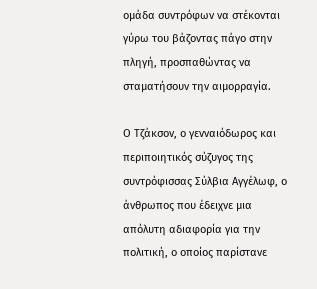ομάδα συντρόφων να στέκονται γύρω του βάζοντας πάγο στην πληγή, προσπαθώντας να σταματήσουν την αιμορραγία.

Ο Τζάκσον, ο γενναιόδωρος και περιποιητικός σύζυγος της συντρόφισσας Σύλβια Αγγέλωφ, ο άνθρωπος που έδειχνε μια απόλυτη αδιαφορία για την πολιτική, ο οποίος παρίστανε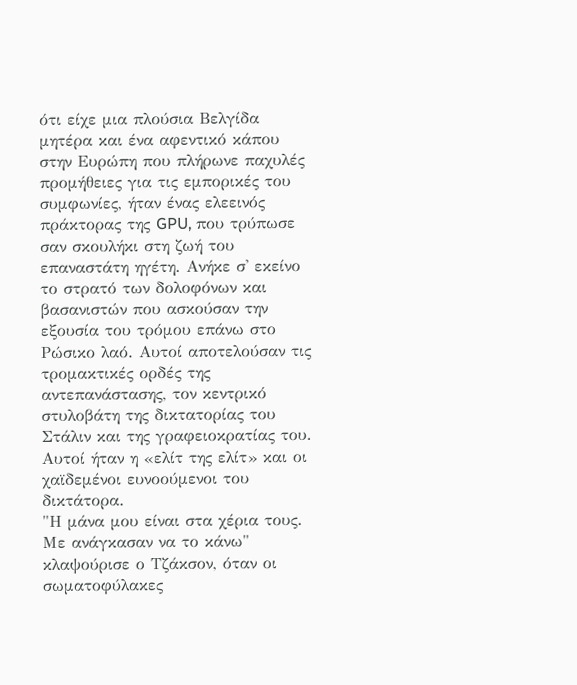ότι είχε μια πλούσια Βελγίδα μητέρα και ένα αφεντικό κάπου στην Ευρώπη που πλήρωνε παχυλές προμήθειες για τις εμπορικές του συμφωνίες, ήταν ένας ελεεινός πράκτορας της GPU, που τρύπωσε σαν σκουλήκι στη ζωή του επαναστάτη ηγέτη. Ανήκε σ' εκείνο το στρατό των δολοφόνων και βασανιστών που ασκούσαν την εξουσία του τρόμου επάνω στο Ρώσικο λαό. Αυτοί αποτελούσαν τις τρομακτικές ορδές της αντεπανάστασης, τον κεντρικό στυλοβάτη της δικτατορίας του Στάλιν και της γραφειοκρατίας του. Αυτοί ήταν η «ελίτ της ελίτ» και οι χαϊδεμένοι ευνοούμενοι του δικτάτορα.
"Η μάνα μου είναι στα χέρια τους. Με ανάγκασαν να το κάνω" κλαψούρισε ο Τζάκσον, όταν οι σωματοφύλακες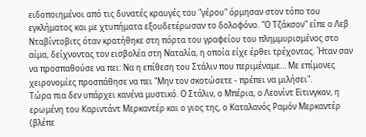ειδοποιημένοι από τις δυνατές κραυγές του "γέρου" όρμησαν στον τόπο του εγκλήματος και με χτυπήματα εξουδετέρωσαν το δολοφόνο. "Ο Τζάκσον" είπε ο Λεβ Νταβίντοβιτς όταν κρατήθηκε στη πόρτα του γραφείου του πλημμυρισμένος στο αίμα, δείχνοντας τον εισβολέα στη Ναταλία, η οποία είχε έρθει τρέχοντας. Ήταν σαν να προσπαθούσε να πει: Να η επίθεση του Στάλιν που περιμέναμε… Με επίμονες χειρονομίες προσπάθησε να πει "Μην τον σκοτώσετε - πρέπει να μιλήσει".
Τώρα πια δεν υπάρχει κανένα μυστικό. Ο Στάλιν, ο Μπέρια, ο Λεονίντ Εϊτινγκον, η ερωμένη του Καριντάντ Μερκαντέρ και ο γιος της, ο Καταλανός Ραμόν Μερκαντέρ (βλέπε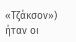«Τζάκσον») ήταν οι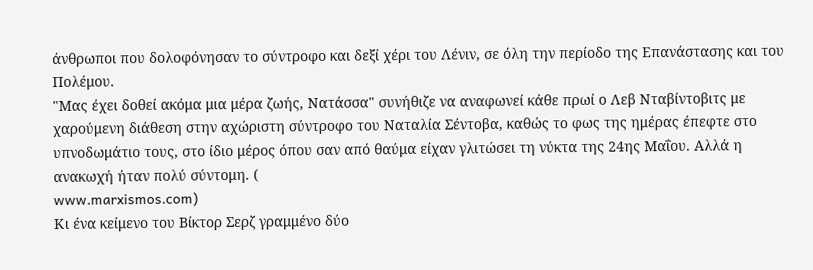άνθρωποι που δολοφόνησαν το σύντροφο και δεξί χέρι του Λένιν, σε όλη την περίοδο της Επανάστασης και του Πολέμου.
"Μας έχει δοθεί ακόμα μια μέρα ζωής, Νατάσσα" συνήθιζε να αναφωνεί κάθε πρωί ο Λεβ Νταβίντοβιτς με χαρούμενη διάθεση στην αχώριστη σύντροφο του Ναταλία Σέντοβα, καθώς το φως της ημέρας έπεφτε στο υπνοδωμάτιο τους, στο ίδιο μέρος όπου σαν από θαύμα είχαν γλιτώσει τη νύκτα της 24ης Μαΐου. Αλλά η ανακωχή ήταν πολύ σύντομη. (
www.marxismos.com)
Κι ένα κείμενο του Βίκτορ Σερζ γραμμένο δύο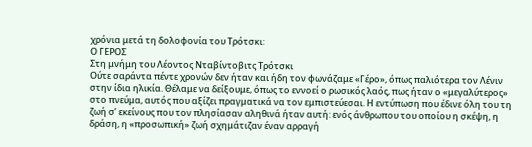χρόνια μετά τη δολοφονία του Τρότσκι:
Ο ΓΕΡΟΣ
Στη μνήμη του Λέοντος Νταβίντοβιτς Τρότσκι
Ούτε σαράντα πέντε χρονών δεν ήταν και ήδη τον φωνάζαμε «Γέρο», όπως παλιότερα τον Λένιν στην ίδια ηλικία. Θέλαμε να δείξουμε, όπως το εννοεί ο ρωσικός λαός, πως ήταν ο «μεγαλύτερος» στο πνεύμα, αυτός που αξίζει πραγματικά να τον εμπιστεύεσαι. Η εντύπωση που έδινε όλη του τη ζωή σ’ εκείνους που τον πλησίασαν αληθινά ήταν αυτή: ενός άνθρωπου του οποίου η σκέψη, η δράση, η «προσωπική» ζωή σχημάτιζαν έναν αρραγή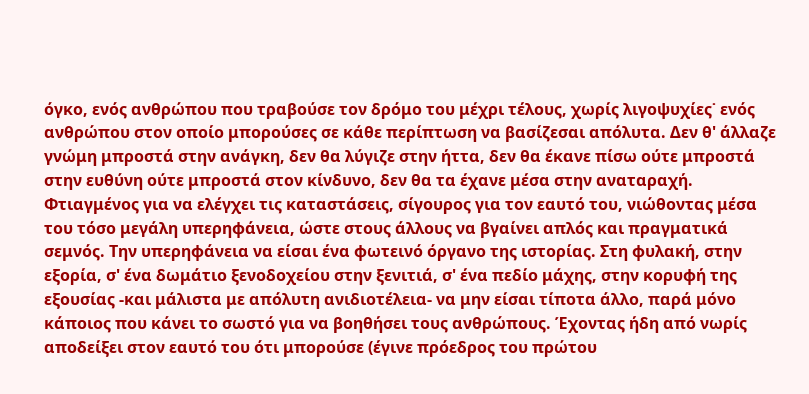όγκο, ενός ανθρώπου που τραβούσε τον δρόμο του μέχρι τέλους, χωρίς λιγοψυχίες˙ ενός ανθρώπου στον οποίο μπορούσες σε κάθε περίπτωση να βασίζεσαι απόλυτα. Δεν θ' άλλαζε γνώμη μπροστά στην ανάγκη, δεν θα λύγιζε στην ήττα, δεν θα έκανε πίσω ούτε μπροστά στην ευθύνη ούτε μπροστά στον κίνδυνο, δεν θα τα έχανε μέσα στην αναταραχή. Φτιαγμένος για να ελέγχει τις καταστάσεις, σίγουρος για τον εαυτό του, νιώθοντας μέσα του τόσο μεγάλη υπερηφάνεια, ώστε στους άλλους να βγαίνει απλός και πραγματικά σεμνός. Την υπερηφάνεια να είσαι ένα φωτεινό όργανο της ιστορίας. Στη φυλακή, στην εξορία, σ' ένα δωμάτιο ξενοδοχείου στην ξενιτιά, σ' ένα πεδίο μάχης, στην κορυφή της εξουσίας -και μάλιστα με απόλυτη ανιδιοτέλεια- να μην είσαι τίποτα άλλο, παρά μόνο κάποιος που κάνει το σωστό για να βοηθήσει τους ανθρώπους. Έχοντας ήδη από νωρίς αποδείξει στον εαυτό του ότι μπορούσε (έγινε πρόεδρος του πρώτου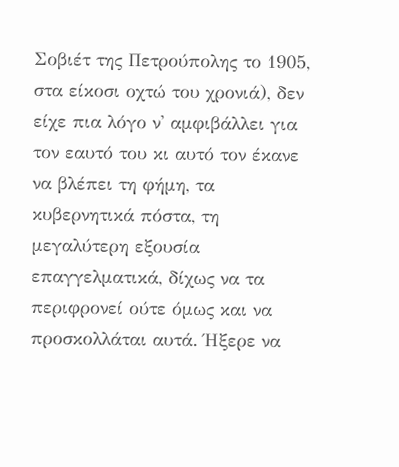Σοβιέτ της Πετρούπολης το 1905, στα είκοσι οχτώ του χρονιά), δεν είχε πια λόγο ν' αμφιβάλλει για τον εαυτό του κι αυτό τον έκανε να βλέπει τη φήμη, τα κυβερνητικά πόστα, τη μεγαλύτερη εξουσία επαγγελματικά, δίχως να τα περιφρονεί ούτε όμως και να προσκολλάται αυτά. Ήξερε να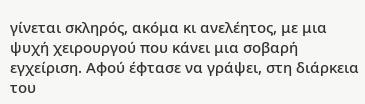γίνεται σκληρός, ακόμα κι ανελέητος, με μια ψυχή χειρουργού που κάνει μια σοβαρή εγχείριση. Αφού έφτασε να γράψει, στη διάρκεια του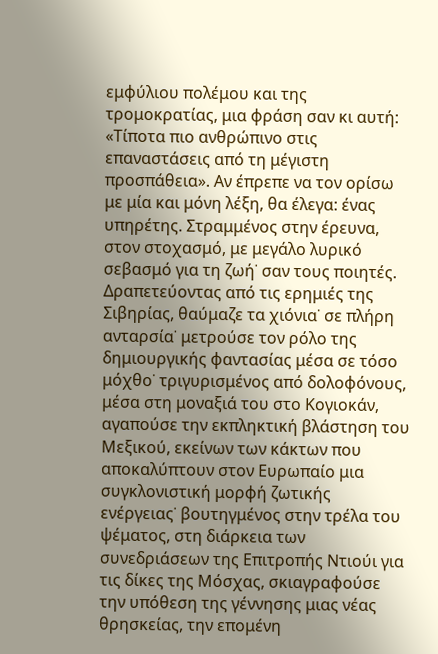εμφύλιου πολέμου και της τρομοκρατίας, μια φράση σαν κι αυτή: «Τίποτα πιο ανθρώπινο στις επαναστάσεις από τη μέγιστη προσπάθεια». Αν έπρεπε να τον ορίσω με μία και μόνη λέξη, θα έλεγα: ένας υπηρέτης. Στραμμένος στην έρευνα, στον στοχασμό, με μεγάλο λυρικό σεβασμό για τη ζωή˙ σαν τους ποιητές. Δραπετεύοντας από τις ερημιές της Σιβηρίας, θαύμαζε τα χιόνια˙ σε πλήρη ανταρσία˙ μετρούσε τον ρόλο της δημιουργικής φαντασίας μέσα σε τόσο μόχθο˙ τριγυρισμένος από δολοφόνους, μέσα στη μοναξιά του στο Κογιοκάν, αγαπούσε την εκπληκτική βλάστηση του Μεξικού, εκείνων των κάκτων που αποκαλύπτουν στον Ευρωπαίο μια συγκλονιστική μορφή ζωτικής ενέργειας˙ βουτηγμένος στην τρέλα του ψέματος, στη διάρκεια των συνεδριάσεων της Επιτροπής Ντιούι για τις δίκες της Μόσχας, σκιαγραφούσε την υπόθεση της γέννησης μιας νέας θρησκείας, την επομένη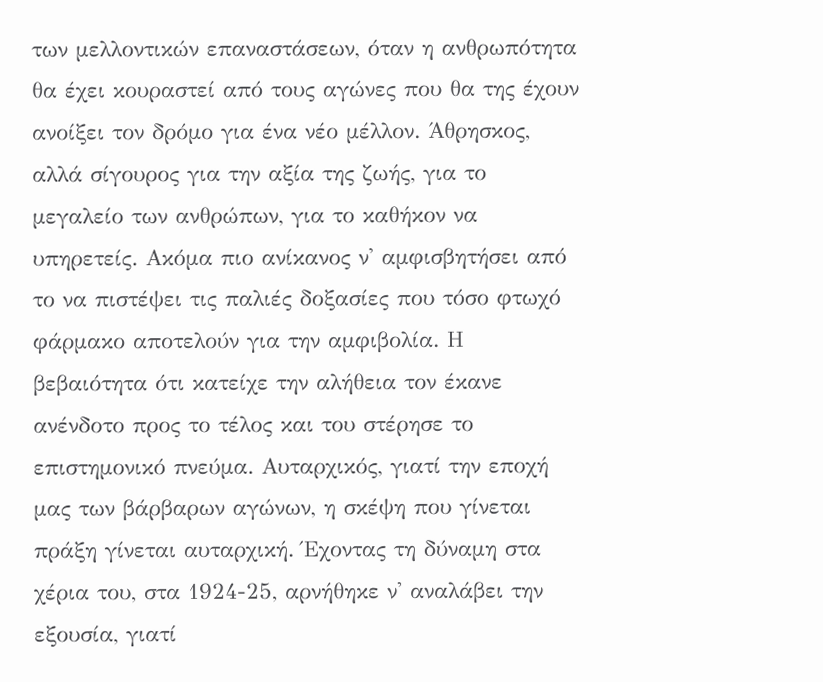των μελλοντικών επαναστάσεων, όταν η ανθρωπότητα θα έχει κουραστεί από τους αγώνες που θα της έχουν ανοίξει τον δρόμο για ένα νέο μέλλον. Άθρησκος, αλλά σίγουρος για την αξία της ζωής, για το μεγαλείο των ανθρώπων, για το καθήκον να υπηρετείς. Ακόμα πιο ανίκανος ν' αμφισβητήσει από το να πιστέψει τις παλιές δοξασίες που τόσο φτωχό φάρμακο αποτελούν για την αμφιβολία. Η βεβαιότητα ότι κατείχε την αλήθεια τον έκανε ανένδοτο προς το τέλος και του στέρησε το επιστημονικό πνεύμα. Αυταρχικός, γιατί την εποχή μας των βάρβαρων αγώνων, η σκέψη που γίνεται πράξη γίνεται αυταρχική. Έχοντας τη δύναμη στα χέρια του, στα 1924-25, αρνήθηκε ν' αναλάβει την εξουσία, γιατί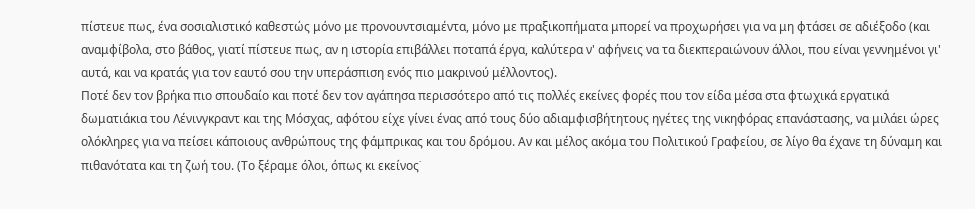πίστευε πως, ένα σοσιαλιστικό καθεστώς μόνο με προνουντσιαμέντα, μόνο με πραξικοπήματα μπορεί να προχωρήσει για να μη φτάσει σε αδιέξοδο (και αναμφίβολα, στο βάθος, γιατί πίστευε πως, αν η ιστορία επιβάλλει ποταπά έργα, καλύτερα ν' αφήνεις να τα διεκπεραιώνουν άλλοι, που είναι γεννημένοι γι' αυτά, και να κρατάς για τον εαυτό σου την υπεράσπιση ενός πιο μακρινού μέλλοντος).
Ποτέ δεν τον βρήκα πιο σπουδαίο και ποτέ δεν τον αγάπησα περισσότερο από τις πολλές εκείνες φορές που τον είδα μέσα στα φτωχικά εργατικά δωματιάκια του Λένινγκραντ και της Μόσχας, αφότου είχε γίνει ένας από τους δύο αδιαμφισβήτητους ηγέτες της νικηφόρας επανάστασης, να μιλάει ώρες ολόκληρες για να πείσει κάποιους ανθρώπους της φάμπρικας και του δρόμου. Αν και μέλος ακόμα του Πολιτικού Γραφείου, σε λίγο θα έχανε τη δύναμη και πιθανότατα και τη ζωή του. (Το ξέραμε όλοι, όπως κι εκείνος˙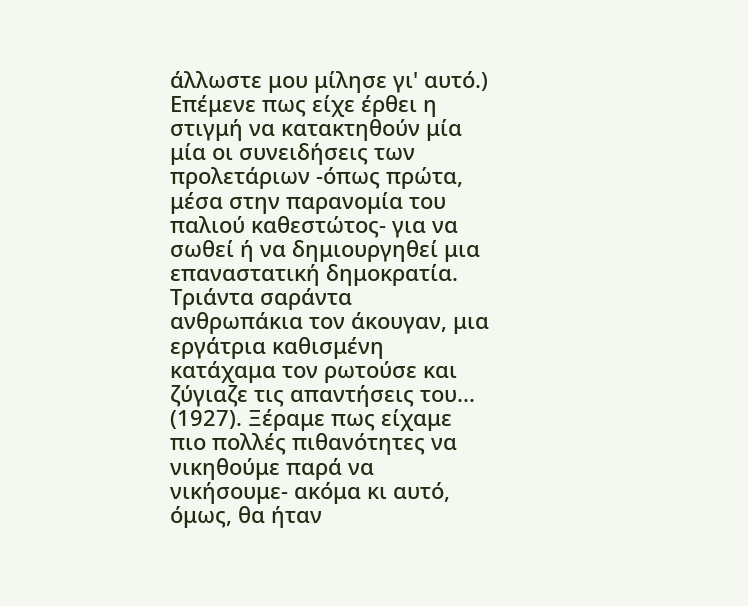άλλωστε μου μίλησε γι' αυτό.) Επέμενε πως είχε έρθει η στιγμή να κατακτηθούν μία μία οι συνειδήσεις των προλετάριων -όπως πρώτα, μέσα στην παρανομία του παλιού καθεστώτος- για να σωθεί ή να δημιουργηθεί μια επαναστατική δημοκρατία. Τριάντα σαράντα ανθρωπάκια τον άκουγαν, μια εργάτρια καθισμένη κατάχαμα τον ρωτούσε και ζύγιαζε τις απαντήσεις του... (1927). Ξέραμε πως είχαμε πιο πολλές πιθανότητες να νικηθούμε παρά να νικήσουμε- ακόμα κι αυτό, όμως, θα ήταν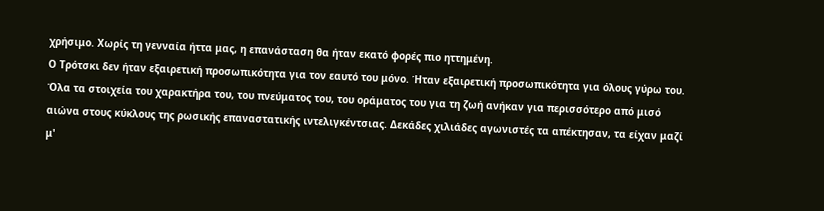χρήσιμο. Χωρίς τη γενναία ήττα μας, η επανάσταση θα ήταν εκατό φορές πιο ηττημένη.
Ο Τρότσκι δεν ήταν εξαιρετική προσωπικότητα για τον εαυτό του μόνο. Ήταν εξαιρετική προσωπικότητα για όλους γύρω του. Όλα τα στοιχεία του χαρακτήρα του, του πνεύματος του, του οράματος του για τη ζωή ανήκαν για περισσότερο από μισό αιώνα στους κύκλους της ρωσικής επαναστατικής ιντελιγκέντσιας. Δεκάδες χιλιάδες αγωνιστές τα απέκτησαν, τα είχαν μαζί μ'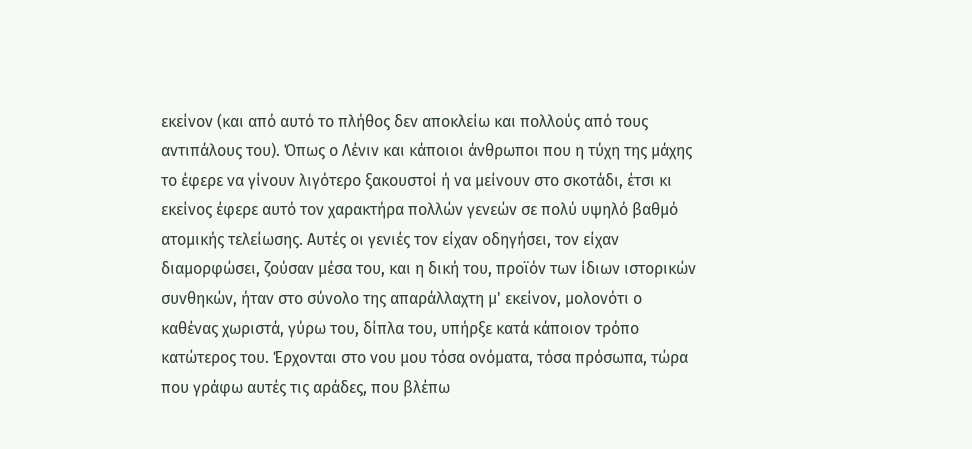εκείνον (και από αυτό το πλήθος δεν αποκλείω και πολλούς από τους αντιπάλους του). Όπως ο Λένιν και κάποιοι άνθρωποι που η τύχη της μάχης το έφερε να γίνουν λιγότερο ξακουστοί ή να μείνουν στο σκοτάδι, έτσι κι εκείνος έφερε αυτό τον χαρακτήρα πολλών γενεών σε πολύ υψηλό βαθμό ατομικής τελείωσης. Αυτές οι γενιές τον είχαν οδηγήσει, τον είχαν διαμορφώσει, ζούσαν μέσα του, και η δική του, προϊόν των ίδιων ιστορικών συνθηκών, ήταν στο σύνολο της απαράλλαχτη μ' εκείνον, μολονότι ο καθένας χωριστά, γύρω του, δίπλα του, υπήρξε κατά κάποιον τρόπο κατώτερος του. Έρχονται στο νου μου τόσα ονόματα, τόσα πρόσωπα, τώρα που γράφω αυτές τις αράδες, που βλέπω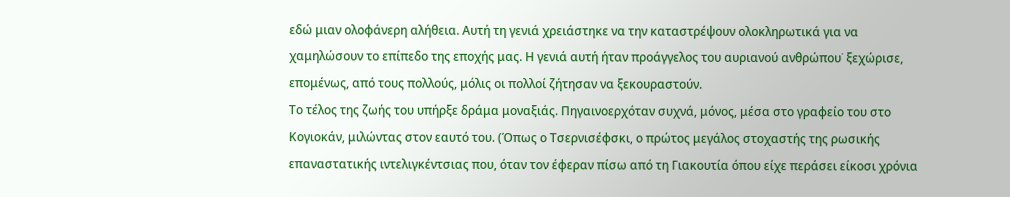εδώ μιαν ολοφάνερη αλήθεια. Αυτή τη γενιά χρειάστηκε να την καταστρέψουν ολοκληρωτικά για να χαμηλώσουν το επίπεδο της εποχής μας. Η γενιά αυτή ήταν προάγγελος του αυριανού ανθρώπου˙ ξεχώρισε, επομένως, από τους πολλούς, μόλις οι πολλοί ζήτησαν να ξεκουραστούν.
Το τέλος της ζωής του υπήρξε δράμα μοναξιάς. Πηγαινοερχόταν συχνά, μόνος, μέσα στο γραφείο του στο Κογιοκάν, μιλώντας στον εαυτό του. (Όπως ο Τσερνισέφσκι, ο πρώτος μεγάλος στοχαστής της ρωσικής επαναστατικής ιντελιγκέντσιας που, όταν τον έφεραν πίσω από τη Γιακουτία όπου είχε περάσει είκοσι χρόνια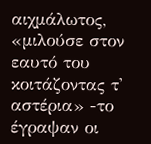αιχμάλωτος, «μιλούσε στον εαυτό του κοιτάζοντας τ' αστέρια» -το έγραψαν οι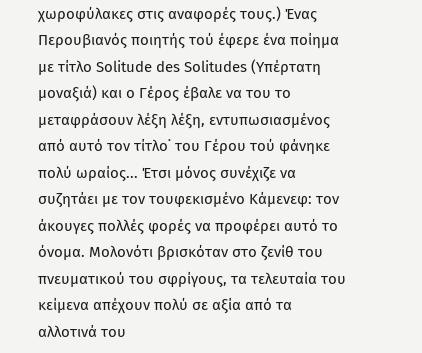χωροφύλακες στις αναφορές τους.) Ένας Περουβιανός ποιητής τού έφερε ένα ποίημα με τίτλο Solitude des Solitudes (Υπέρτατη μοναξιά) και ο Γέρος έβαλε να του το μεταφράσουν λέξη λέξη, εντυπωσιασμένος από αυτό τον τίτλο˙ του Γέρου τού φάνηκε πολύ ωραίος... Έτσι μόνος συνέχιζε να συζητάει με τον τουφεκισμένο Κάμενεφ: τον άκουγες πολλές φορές να προφέρει αυτό το όνομα. Μολονότι βρισκόταν στο ζενίθ του πνευματικού του σφρίγους, τα τελευταία του κείμενα απέχουν πολύ σε αξία από τα αλλοτινά του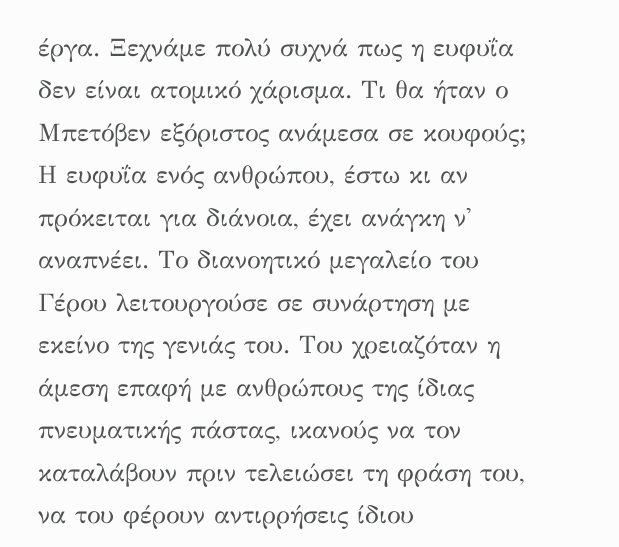έργα. Ξεχνάμε πολύ συχνά πως η ευφυΐα δεν είναι ατομικό χάρισμα. Τι θα ήταν ο Μπετόβεν εξόριστος ανάμεσα σε κουφούς; Η ευφυΐα ενός ανθρώπου, έστω κι αν πρόκειται για διάνοια, έχει ανάγκη ν' αναπνέει. Το διανοητικό μεγαλείο του Γέρου λειτουργούσε σε συνάρτηση με εκείνο της γενιάς του. Του χρειαζόταν η άμεση επαφή με ανθρώπους της ίδιας πνευματικής πάστας, ικανούς να τον καταλάβουν πριν τελειώσει τη φράση του, να του φέρουν αντιρρήσεις ίδιου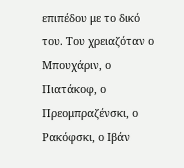επιπέδου με το δικό του. Του χρειαζόταν ο Μπουχάριν, ο Πιατάκοφ, ο Πρεομπραζένσκι, ο Ρακόφσκι, ο Ιβάν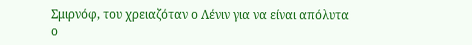Σμιρνόφ, του χρειαζόταν ο Λένιν για να είναι απόλυτα ο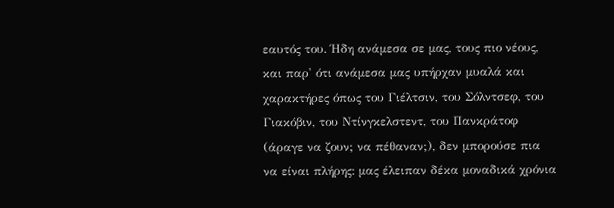εαυτός του. Ήδη ανάμεσα σε μας, τους πιο νέους, και παρ' ότι ανάμεσα μας υπήρχαν μυαλά και χαρακτήρες όπως του Γιέλτσιν, του Σόλντσεφ, του Γιακόβιν, του Ντίνγκελστεντ, του Πανκράτοφ (άραγε να ζουν; να πέθαναν;), δεν μπορούσε πια να είναι πλήρης: μας έλειπαν δέκα μοναδικά χρόνια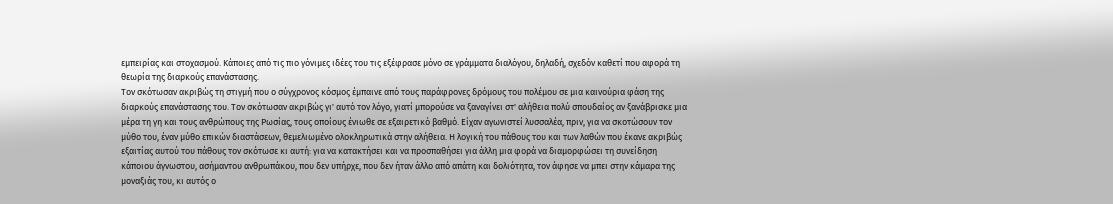εμπειρίας και στοχασμού. Κάποιες από τις πιο γόνιμες ιδέες του τις εξέφρασε μόνο σε γράμματα διαλόγου, δηλαδή, σχεδόν καθετί που αφορά τη θεωρία της διαρκούς επανάστασης.
Τον σκότωσαν ακριβώς τη στιγμή που ο σύγχρονος κόσμος έμπαινε από τους παράφρονες δρόμους του πολέμου σε μια καινούρια φάση της διαρκούς επανάστασης του. Τον σκότωσαν ακριβώς γι' αυτό τον λόγο, γιατί μπορούσε να ξαναγίνει στ' αλήθεια πολύ σπουδαίος αν ξανάβρισκε μια μέρα τη γη και τους ανθρώπους της Ρωσίας, τους οποίους ένιωθε σε εξαιρετικό βαθμό. Είχαν αγωνιστεί λυσσαλέα, πριν, για να σκοτώσουν τον μύθο του, έναν μύθο επικών διαστάσεων, θεμελιωμένο ολοκληρωτικά στην αλήθεια. Η λογική του πάθους του και των λαθών που έκανε ακριβώς εξαιτίας αυτού του πάθους τον σκότωσε κι αυτή: για να κατακτήσει και να προσπαθήσει για άλλη μια φορά να διαμορφώσει τη συνείδηση κάποιου άγνωστου, ασήμαντου ανθρωπάκου, που δεν υπήρχε, που δεν ήταν άλλο από απάτη και δολιότητα, τον άφησε να μπει στην κάμαρα της μοναξιάς του, κι αυτός ο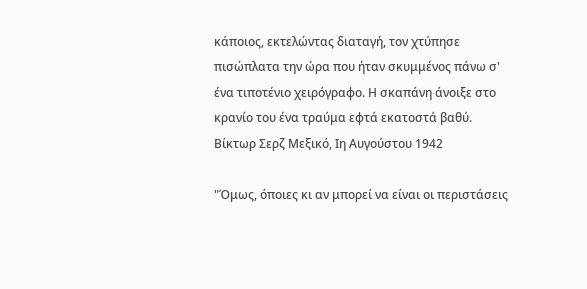κάποιος, εκτελώντας διαταγή, τον χτύπησε πισώπλατα την ώρα που ήταν σκυμμένος πάνω σ' ένα τιποτένιο χειρόγραφο. Η σκαπάνη άνοιξε στο κρανίο του ένα τραύμα εφτά εκατοστά βαθύ.
Βίκτωρ Σερζ Μεξικό, Ιη Αυγούστου 1942

"Όμως, όποιες κι αν μπορεί να είναι οι περιστάσεις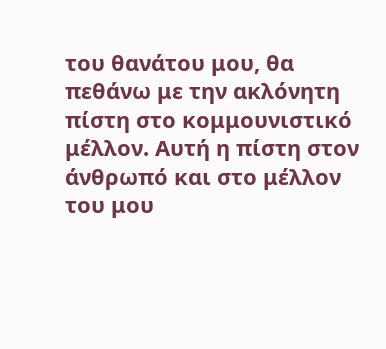του θανάτου μου, θα πεθάνω με την ακλόνητη πίστη στο κομμουνιστικό μέλλον. Αυτή η πίστη στον άνθρωπό και στο μέλλον του μου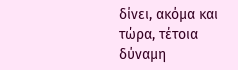δίνει, ακόμα και τώρα, τέτοια δύναμη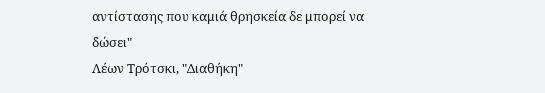αντίστασης που καμιά θρησκεία δε μπορεί να δώσει"
Λέων Τρότσκι, "Διαθήκη"